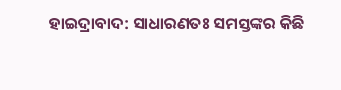ହାଇଦ୍ରାବାଦ: ସାଧାରଣତଃ ସମସ୍ତଙ୍କର କିଛି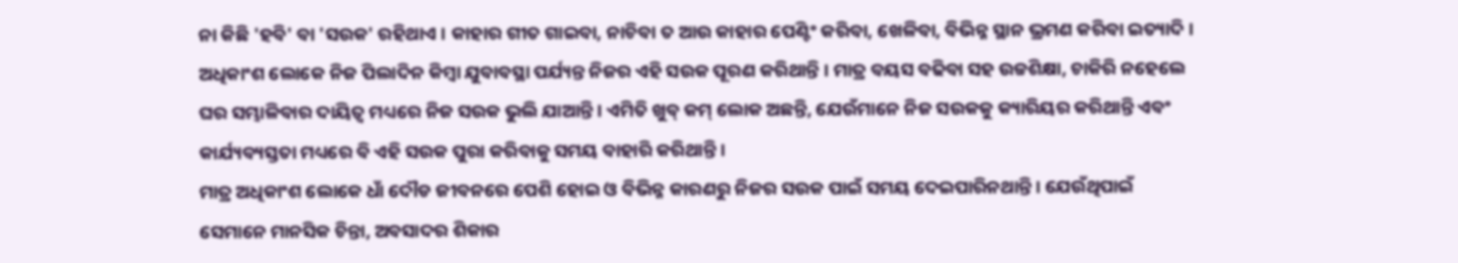ନା କିଛି 'ହବି' ବା 'ସଉକ' ରହିଥାଏ । କାହାର ଗୀତ ଗାଇବା, ନାଚିବା ତ ଆଉ କାହାର ପେଣ୍ଟିଂ କରିବା, ଖେଳିବା, ବିଭିନ୍ନ ସ୍ଥାନ ଭ୍ରମଣ କରିବା ଇତ୍ୟାଦି । ଅଧିକାଂଶ ଲୋକେ ନିଜ ପିଲାଦିନ କିମ୍ବା ଯୁବାବସ୍ଥା ପର୍ଯ୍ୟନ୍ତ ନିଜର ଏହି ସଉକ ପୂରଣ କରିଥାନ୍ତି । ମାତ୍ର ବୟସ ବଢିବା ସହ ଉଚ୍ଚଶିକ୍ଷା, ଚାକିରି ନହେଲେ ଘର ସମ୍ଭାଳିବାର ଦାୟିତ୍ବ ମଧ୍ୟରେ ନିଜ ସଉକ ଭୁଲି ଯାଆନ୍ତି । ଏମିତି ଖୁବ୍ କମ୍ ଲୋକ ଅଛନ୍ତି, ଯେଉଁମାନେ ନିଜ ସଉକକୁ କ୍ୟାରିୟର କରିଥାନ୍ତି ଏବଂ କାର୍ଯ୍ୟବ୍ୟସ୍ତତା ମଧ୍ୟରେ ବି ଏହି ସଉକ ପୁରା କରିବାକୁ ସମୟ ବାହାରି କରିଥାନ୍ତି ।
ମାତ୍ର ଅଧିକାଂଶ ଲୋକେ ଧାଁ ଦୌଡ ଜୀବନରେ ପେଶି ହୋଇ ଓ ବିଭିନ୍ନ କାରଣରୁ ନିଜର ସଉକ ପାଇଁ ସମୟ ଦେଇପାରିନଥାନ୍ତି । ଯେଉଁଥିପାଇଁ ସେମାନେ ମାନସିକ ଚିନ୍ତା, ଅବସାଦର ଶିକାର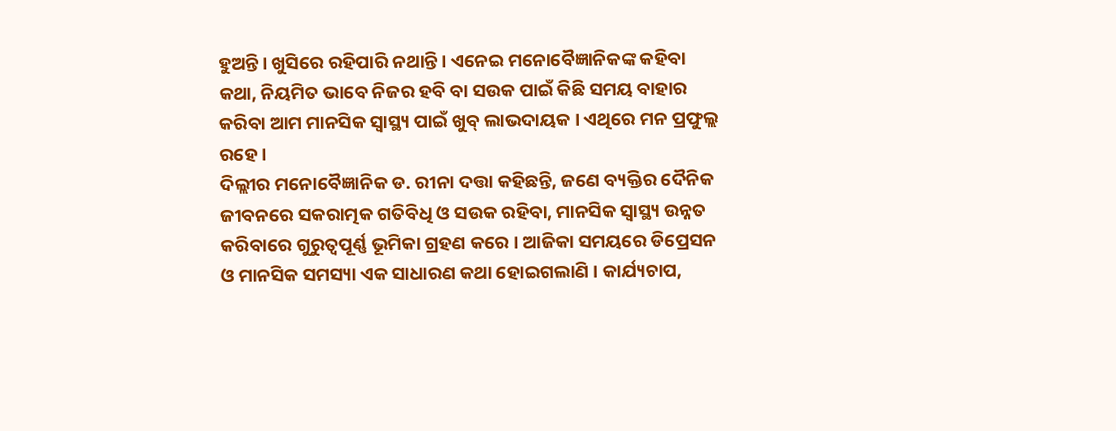ହୁଅନ୍ତି । ଖୁସିରେ ରହିପାରି ନଥାନ୍ତି । ଏନେଇ ମନୋବୈଜ୍ଞାନିକଙ୍କ କହିବା କଥା, ନିୟମିତ ଭାବେ ନିଜର ହବି ବା ସଉକ ପାଇଁ କିଛି ସମୟ ବାହାର କରିବା ଆମ ମାନସିକ ସ୍ବାସ୍ଥ୍ୟ ପାଇଁ ଖୁବ୍ ଲାଭଦାୟକ । ଏଥିରେ ମନ ପ୍ରଫୁଲ୍ଲ ରହେ ।
ଦିଲ୍ଲୀର ମନୋବୈଜ୍ଞାନିକ ଡ. ରୀନା ଦତ୍ତା କହିଛନ୍ତି, ଜଣେ ବ୍ୟକ୍ତିର ଦୈନିକ ଜୀବନରେ ସକରାତ୍ମକ ଗତିବିଧି ଓ ସଉକ ରହିବା, ମାନସିକ ସ୍ବାସ୍ଥ୍ୟ ଉନ୍ନତ କରିବାରେ ଗୁରୁତ୍ବପୂର୍ଣ୍ଣ ଭୂମିକା ଗ୍ରହଣ କରେ । ଆଜିକା ସମୟରେ ଡିପ୍ରେସନ ଓ ମାନସିକ ସମସ୍ୟା ଏକ ସାଧାରଣ କଥା ହୋଇଗଲାଣି । କାର୍ଯ୍ୟଚାପ,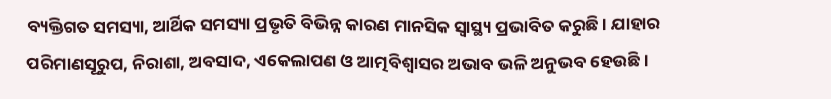ବ୍ୟକ୍ତିଗତ ସମସ୍ୟା, ଆର୍ଥିକ ସମସ୍ୟା ପ୍ରଭୃତି ବିଭିନ୍ନ କାରଣ ମାନସିକ ସ୍ବାସ୍ଥ୍ୟ ପ୍ରଭାବିତ କରୁଛି । ଯାହାର ପରିମାଣସୂରୁପ, ନିରାଶା, ଅବସାଦ, ଏକେଲାପଣ ଓ ଆତ୍ମବିଶ୍ବାସର ଅଭାବ ଭଳି ଅନୁଭବ ହେଉଛି ।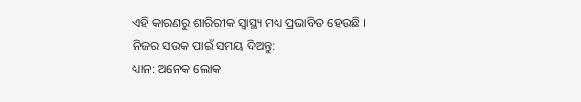ଏହି କାରଣରୁ ଶାରିରୀକ ସ୍ବାସ୍ଥ୍ୟ ମଧ୍ୟ ପ୍ରଭାବିତ ହେଉଛି ।
ନିଜର ସଉକ ପାଇଁ ସମୟ ଦିଅନ୍ତୁ:
ଧ୍ୟାନ: ଅନେକ ଲୋକ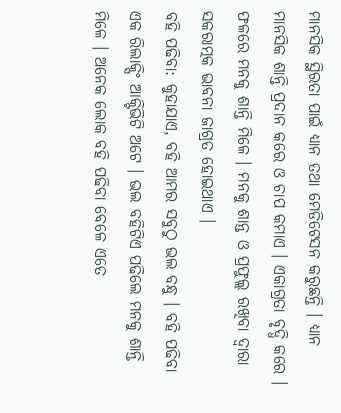ମାନସିକ ସ୍ଥିରତା ପାଇଁ ଧ୍ୟାନ ତଥା ମେଡିଟେସନ କରୁଛନ୍ତି । ଧ୍ୟାନ ମାନସିକ ଶାନ୍ତି ପ୍ରଦାନ କରେ ଓ ଚାପ କମାଏ । ଏକାଗ୍ରତା ବୃଦ୍ଧି କରେ । ଫଳରେ ମନକୁ ଶାନ୍ତି ମିଳେ । ମନକୁ ଶାନ୍ତ ଓ ପ୍ରଫୁଲ୍ଲ ରଖିବା ଦ୍ବାରା ସକରାତ୍ମକ ଭାବନା ଜାଗ୍ରତ ହୋଇଥାଏ ।
ବହି ପଢିବା: କୁହାଯାଏ, ବହି ଆମର ସବୁଠୁ ଭଲ ବନ୍ଧୁ । ବହି ପଢିବା ଏକ ରିଲାକ୍ସିଂ ଆକ୍ଟିଭିଟି ଅଟେ । ଭଲ ବହିଟିଏ ପଢିଲେ ମନକୁ ଶାନ୍ତି ମିଳେ । ଅନେକ ଲୋକ ବହି ପଢିବା ବେଳେ ଏତେ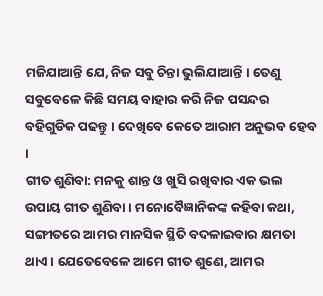ମଜିଯାଆନ୍ତି ଯେ, ନିଜ ସବୁ ଚିନ୍ତା ଭୁଲିଯାଆନ୍ତି । ତେଣୁ ସବୁବେଳେ କିଛି ସମୟ ବାହାର କରି ନିଜ ପସନ୍ଦର ବହିଗୁଡିକ ପଢନ୍ତୁ । ଦେଖିବେ କେତେ ଆରାମ ଅନୁଭବ ହେବ ।
ଗୀତ ଶୁଣିବା: ମନକୁ ଶାନ୍ତ ଓ ଖୁସି ରଖିବାର ଏକ ଭଲ ଉପାୟ ଗୀତ ଶୁଣିବା । ମନୋବୈଜ୍ଞାନିକଙ୍କ କହିବା କଥା, ସଙ୍ଗୀତରେ ଆମର ମାନସିକ ସ୍ଥିତି ବଦଳାଇବାର କ୍ଷମତା ଥାଏ । ଯେତେବେଳେ ଆମେ ଗୀତ ଶୁଣେ, ଆମର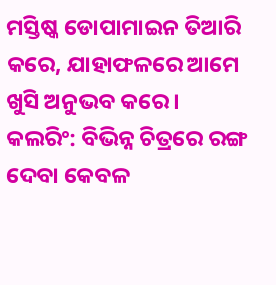ମସ୍ତିଷ୍କ ଡୋପାମାଇନ ତିଆରି କରେ, ଯାହାଫଳରେ ଆମେ ଖୁସି ଅନୁଭବ କରେ ।
କଲରିଂ: ବିଭିନ୍ନ ଚିତ୍ରରେ ରଙ୍ଗ ଦେବା କେବଳ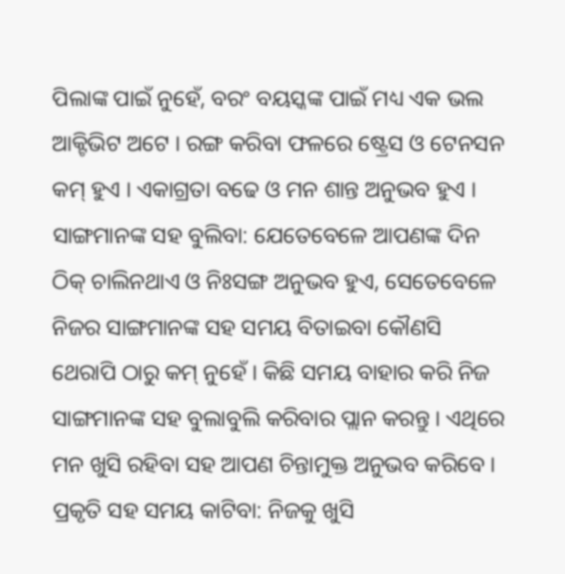ପିଲାଙ୍କ ପାଇଁ ନୁହେଁ, ବରଂ ବୟସ୍କଙ୍କ ପାଇଁ ମଧ୍ୟ ଏକ ଭଲ ଆକ୍ଟିଭିଟ ଅଟେ । ରଙ୍ଗ କରିବା ଫଳରେ ଷ୍ଟ୍ରେସ ଓ ଟେନସନ କମ୍ ହୁଏ । ଏକାଗ୍ରତା ବଢେ ଓ ମନ ଶାନ୍ତ ଅନୁଭବ ହୁଏ ।
ସାଙ୍ଗମାନଙ୍କ ସହ ବୁଲିବା: ଯେତେବେଳେ ଆପଣଙ୍କ ଦିନ ଠିକ୍ ଚାଲିନଥାଏ ଓ ନିଃସଙ୍ଗ ଅନୁଭବ ହୁଏ, ସେତେବେଳେ ନିଜର ସାଙ୍ଗମାନଙ୍କ ସହ ସମୟ ବିତାଇବା କୌଣସି ଥେରାପି ଠାରୁ କମ୍ ନୁହେଁ । କିଛି ସମୟ ବାହାର କରି ନିଜ ସାଙ୍ଗମାନଙ୍କ ସହ ବୁଲାବୁଲି କରିବାର ପ୍ଲାନ କରନ୍ତୁ । ଏଥିରେ ମନ ଖୁସି ରହିବା ସହ ଆପଣ ଚିନ୍ତାମୁକ୍ତ ଅନୁଭବ କରିବେ ।
ପ୍ରକୃତି ସହ ସମୟ କାଟିବା: ନିଜକୁ ଖୁସି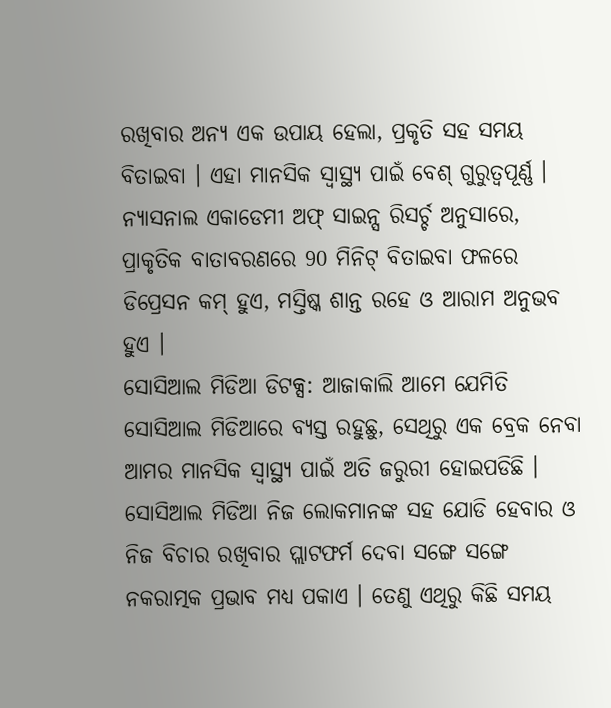ରଖିବାର ଅନ୍ୟ ଏକ ଉପାୟ ହେଲା, ପ୍ରକୃତି ସହ ସମୟ ବିତାଇବା । ଏହା ମାନସିକ ସ୍ବାସ୍ଥ୍ୟ ପାଇଁ ବେଶ୍ ଗୁରୁତ୍ବପୂର୍ଣ୍ଣ । ନ୍ୟାସନାଲ ଏକାଡେମୀ ଅଫ୍ ସାଇନ୍ସ ରିସର୍ଚ୍ଚ ଅନୁସାରେ, ପ୍ରାକୃତିକ ବାତାବରଣରେ 90 ମିନିଟ୍ ବିତାଇବା ଫଳରେ ଡିପ୍ରେସନ କମ୍ ହୁଏ, ମସ୍ତିଷ୍କ ଶାନ୍ତ ରହେ ଓ ଆରାମ ଅନୁଭବ ହୁଏ ।
ସୋସିଆଲ ମିଡିଆ ଡିଟକ୍ସ: ଆଜାକାଲି ଆମେ ଯେମିତି ସୋସିଆଲ ମିଡିଆରେ ବ୍ୟସ୍ତ ରହୁଛୁ, ସେଥିରୁ ଏକ ବ୍ରେକ ନେବା ଆମର ମାନସିକ ସ୍ବାସ୍ଥ୍ୟ ପାଇଁ ଅତି ଜରୁରୀ ହୋଇପଡିଛି । ସୋସିଆଲ ମିଡିଆ ନିଜ ଲୋକମାନଙ୍କ ସହ ଯୋଡି ହେବାର ଓ ନିଜ ବିଚାର ରଖିବାର ପ୍ଲାଟଫର୍ମ ଦେବା ସଙ୍ଗେ ସଙ୍ଗେ ନକରାତ୍ମକ ପ୍ରଭାବ ମଧ୍ୟ ପକାଏ । ତେଣୁ ଏଥିରୁ କିଛି ସମୟ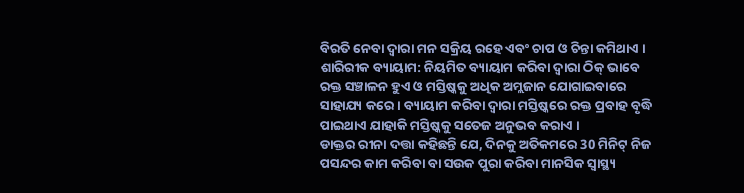ବିରତି ନେବା ଦ୍ବାରା ମନ ସକ୍ରିୟ ରହେ ଏବଂ ଚାପ ଓ ଚିନ୍ତା କମିଥାଏ ।
ଶାରିରୀକ ବ୍ୟାୟାମ: ନିୟମିତ ବ୍ୟାୟାମ କରିବା ଦ୍ବାରା ଠିକ୍ ଭାବେ ରକ୍ତ ସଞ୍ଚାଳନ ହୁଏ ଓ ମସ୍ତିଷ୍କକୁ ଅଧିକ ଅମ୍ଲଜାନ ଯୋଗାଇବାରେ ସାହାଯ୍ୟ କରେ । ବ୍ୟାୟାମ କରିବା ଦ୍ବାରା ମସ୍ତିଷ୍କରେ ରକ୍ତ ପ୍ରବାହ ବୃଦ୍ଧି ପାଇଥାଏ ଯାହାକି ମସ୍ତିଷ୍କକୁ ସତେଜ ଅନୁଭବ କରାଏ ।
ଡାକ୍ତର ରୀନା ଦତ୍ତା କହିଛନ୍ତି ଯେ, ଦିନକୁ ଅତିକମରେ 30 ମିନିଟ୍ ନିଜ ପସନ୍ଦର କାମ କରିବା ବା ସଉକ ପୁରା କରିବା ମାନସିକ ସ୍ବାସ୍ଥ୍ୟ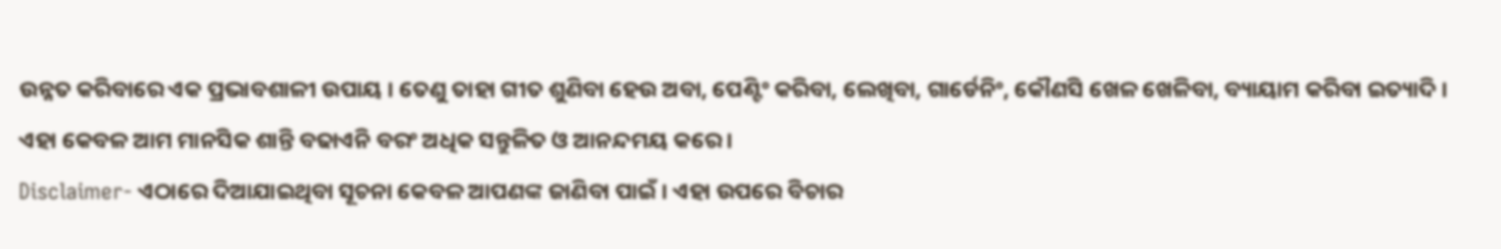ଉନ୍ନତ କରିବାରେ ଏକ ପ୍ରଭାବଶାଳୀ ଉପାୟ । ତେଣୁ ତାହା ଗୀତ ଶୁଣିବା ହେଉ ଅବା, ପେଣ୍ଟିଂ କରିବା, ଲେଖିବା, ଗାର୍ଡେନିଂ, କୌଣସି ଖେଳ ଖେଳିବା, ବ୍ୟାୟାମ କରିବା ଇତ୍ୟାଦି । ଏହା କେବଳ ଆମ ମାନସିକ ଶାନ୍ତି ବଢାଏନି ବରଂ ଅଧିକ ସନ୍ତୁଳିତ ଓ ଆନନ୍ଦମୟ କରେ ।
Disclaimer- ଏଠାରେ ଦିଆଯାଇଥିବା ସୂଚନା କେବଳ ଆପଣଙ୍କ ଜାଣିବା ପାଇଁ । ଏହା ଉପରେ ବିଚାର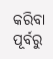କରିବା ପୂର୍ବରୁ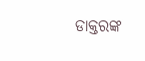ଡାକ୍ତରଙ୍କ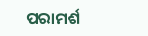ପରାମର୍ଶ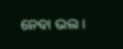ନେବା ଭଲ ।